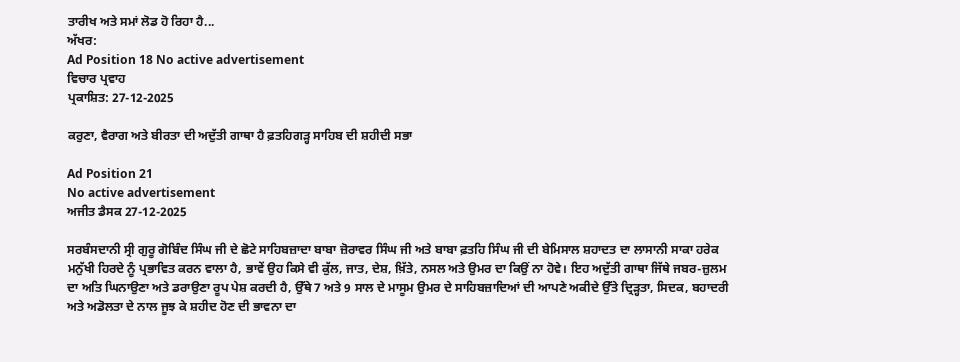ਤਾਰੀਖ ਅਤੇ ਸਮਾਂ ਲੋਡ ਹੋ ਰਿਹਾ ਹੈ...
ਅੱਖਰ:
Ad Position 18 No active advertisement
ਵਿਚਾਰ ਪ੍ਰਵਾਹ
ਪ੍ਰਕਾਸ਼ਿਤ: 27-12-2025

ਕਰੁਣਾ, ਵੈਰਾਗ ਅਤੇ ਬੀਰਤਾ ਦੀ ਅਦੁੱਤੀ ਗਾਥਾ ਹੈ ਫ਼ਤਹਿਗੜ੍ਹ ਸਾਹਿਬ ਦੀ ਸ਼ਹੀਦੀ ਸਭਾ

Ad Position 21
No active advertisement
ਅਜੀਤ ਡੈਸਕ 27-12-2025

ਸਰਬੰਸਦਾਨੀ ਸ੍ਰੀ ਗੁਰੂ ਗੋਬਿੰਦ ਸਿੰਘ ਜੀ ਦੇ ਛੋਟੇ ਸਾਹਿਬਜ਼ਾਦਾ ਬਾਬਾ ਜ਼ੋਰਾਵਰ ਸਿੰਘ ਜੀ ਅਤੇ ਬਾਬਾ ਫ਼ਤਹਿ ਸਿੰਘ ਜੀ ਦੀ ਬੇਮਿਸਾਲ ਸ਼ਹਾਦਤ ਦਾ ਲਾਸਾਨੀ ਸਾਕਾ ਹਰੇਕ ਮਨੁੱਖੀ ਹਿਰਦੇ ਨੂੰ ਪ੍ਰਭਾਵਿਤ ਕਰਨ ਵਾਲਾ ਹੈ, ਭਾਵੇਂ ਉਹ ਕਿਸੇ ਵੀ ਕੁੱਲ, ਜਾਤ, ਦੇਸ਼, ਖ਼ਿੱਤੇ, ਨਸਲ ਅਤੇ ਉਮਰ ਦਾ ਕਿਉਂ ਨਾ ਹੋਵੇ। ਇਹ ਅਦੁੱਤੀ ਗਾਥਾ ਜਿੱਥੇ ਜਬਰ-ਜ਼ੁਲਮ ਦਾ ਅਤਿ ਘਿਨਾਉਣਾ ਅਤੇ ਡਰਾਉਣਾ ਰੂਪ ਪੇਸ਼ ਕਰਦੀ ਹੈ, ਉੱਥੇ 7 ਅਤੇ 9 ਸਾਲ ਦੇ ਮਾਸੂਮ ਉਮਰ ਦੇ ਸਾਹਿਬਜ਼ਾਦਿਆਂ ਦੀ ਆਪਣੇ ਅਕੀਦੇ ਉੱਤੇ ਦ੍ਰਿੜ੍ਹਤਾ, ਸਿਦਕ, ਬਹਾਦਰੀ ਅਤੇ ਅਡੋਲਤਾ ਦੇ ਨਾਲ ਜੂਝ ਕੇ ਸ਼ਹੀਦ ਹੋਣ ਦੀ ਭਾਵਨਾ ਦਾ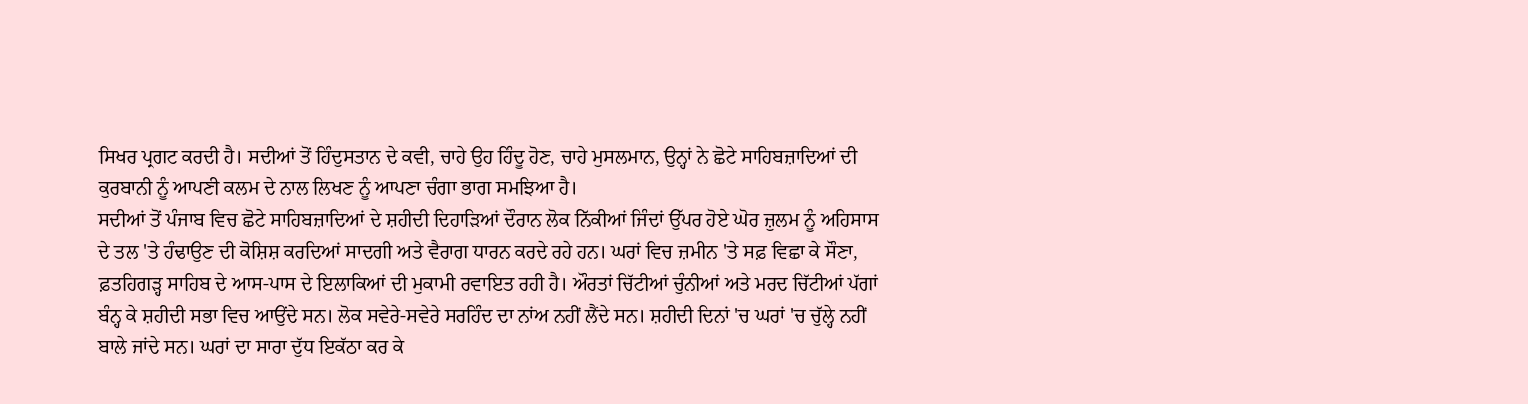ਸਿਖਰ ਪ੍ਰਗਟ ਕਰਦੀ ਹੈ। ਸਦੀਆਂ ਤੋਂ ਹਿੰਦੁਸਤਾਨ ਦੇ ਕਵੀ, ਚਾਹੇ ਉਹ ਹਿੰਦੂ ਹੋਣ, ਚਾਹੇ ਮੁਸਲਮਾਨ, ਉਨ੍ਹਾਂ ਨੇ ਛੋਟੇ ਸਾਹਿਬਜ਼ਾਦਿਆਂ ਦੀ ਕੁਰਬਾਨੀ ਨੂੰ ਆਪਣੀ ਕਲਮ ਦੇ ਨਾਲ ਲਿਖਣ ਨੂੰ ਆਪਣਾ ਚੰਗਾ ਭਾਗ ਸਮਝਿਆ ਹੈ।
ਸਦੀਆਂ ਤੋਂ ਪੰਜਾਬ ਵਿਚ ਛੋਟੇ ਸਾਹਿਬਜ਼ਾਦਿਆਂ ਦੇ ਸ਼ਹੀਦੀ ਦਿਹਾੜਿਆਂ ਦੌਰਾਨ ਲੋਕ ਨਿੱਕੀਆਂ ਜਿੰਦਾਂ ਉੱਪਰ ਹੋਏ ਘੋਰ ਜ਼ੁਲਮ ਨੂੰ ਅਹਿਸਾਸ ਦੇ ਤਲ 'ਤੇ ਹੰਢਾਉਣ ਦੀ ਕੋਸ਼ਿਸ਼ ਕਰਦਿਆਂ ਸਾਦਗੀ ਅਤੇ ਵੈਰਾਗ ਧਾਰਨ ਕਰਦੇ ਰਹੇ ਹਨ। ਘਰਾਂ ਵਿਚ ਜ਼ਮੀਨ 'ਤੇ ਸਫ਼ ਵਿਛਾ ਕੇ ਸੌਣਾ, ਫ਼ਤਹਿਗੜ੍ਹ ਸਾਹਿਬ ਦੇ ਆਸ-ਪਾਸ ਦੇ ਇਲਾਕਿਆਂ ਦੀ ਮੁਕਾਮੀ ਰਵਾਇਤ ਰਹੀ ਹੈ। ਔਰਤਾਂ ਚਿੱਟੀਆਂ ਚੁੰਨੀਆਂ ਅਤੇ ਮਰਦ ਚਿੱਟੀਆਂ ਪੱਗਾਂ ਬੰਨ੍ਹ ਕੇ ਸ਼ਹੀਦੀ ਸਭਾ ਵਿਚ ਆਉਂਦੇ ਸਨ। ਲੋਕ ਸਵੇਰੇ-ਸਵੇਰੇ ਸਰਹਿੰਦ ਦਾ ਨਾਂਅ ਨਹੀਂ ਲੈਂਦੇ ਸਨ। ਸ਼ਹੀਦੀ ਦਿਨਾਂ 'ਚ ਘਰਾਂ 'ਚ ਚੁੱਲ੍ਹੇ ਨਹੀਂ ਬਾਲੇ ਜਾਂਦੇ ਸਨ। ਘਰਾਂ ਦਾ ਸਾਰਾ ਦੁੱਧ ਇਕੱਠਾ ਕਰ ਕੇ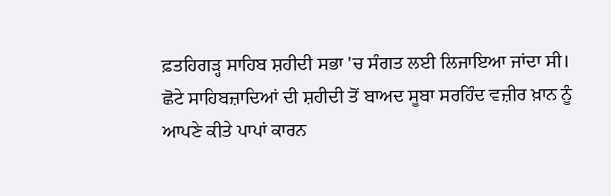ਫ਼ਤਹਿਗੜ੍ਹ ਸਾਹਿਬ ਸ਼ਹੀਦੀ ਸਭਾ 'ਚ ਸੰਗਤ ਲਈ ਲਿਜਾਇਆ ਜਾਂਦਾ ਸੀ।
ਛੋਟੇ ਸਾਹਿਬਜ਼ਾਦਿਆਂ ਦੀ ਸ਼ਹੀਦੀ ਤੋਂ ਬਾਅਦ ਸੂਬਾ ਸਰਹਿੰਦ ਵਜ਼ੀਰ ਖ਼ਾਨ ਨੂੰ ਆਪਣੇ ਕੀਤੇ ਪਾਪਾਂ ਕਾਰਨ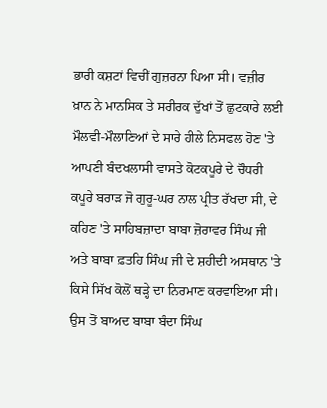ਭਾਰੀ ਕਸ਼ਟਾਂ ਵਿਚੀਂ ਗੁਜ਼ਰਨਾ ਪਿਆ ਸੀ। ਵਜ਼ੀਰ ਖ਼ਾਨ ਨੇ ਮਾਨਸਿਕ ਤੇ ਸਰੀਰਕ ਦੁੱਖਾਂ ਤੋਂ ਛੁਟਕਾਰੇ ਲਈ ਮੌਲਵੀ-ਮੌਲਾਣਿਆਂ ਦੇ ਸਾਰੇ ਹੀਲੇ ਨਿਸਫਲ ਹੋਣ 'ਤੇ ਆਪਣੀ ਬੰਦਖਲਾਸੀ ਵਾਸਤੇ ਕੋਟਕਪੂਰੇ ਦੇ ਚੌਧਰੀ ਕਪੂਰੇ ਬਰਾੜ ਜੋ ਗੁਰੂ-ਘਰ ਨਾਲ ਪ੍ਰੀਤ ਰੱਖਦਾ ਸੀ, ਦੇ ਕਹਿਣ 'ਤੇ ਸਾਹਿਬਜ਼ਾਦਾ ਬਾਬਾ ਜ਼ੋਰਾਵਰ ਸਿੰਘ ਜੀ ਅਤੇ ਬਾਬਾ ਫ਼ਤਹਿ ਸਿੰਘ ਜੀ ਦੇ ਸ਼ਹੀਦੀ ਅਸਥਾਨ 'ਤੇ ਕਿਸੇ ਸਿੱਖ ਕੋਲੋਂ ਥੜ੍ਹੇ ਦਾ ਨਿਰਮਾਣ ਕਰਵਾਇਆ ਸੀ। ਉਸ ਤੋਂ ਬਾਅਦ ਬਾਬਾ ਬੰਦਾ ਸਿੰਘ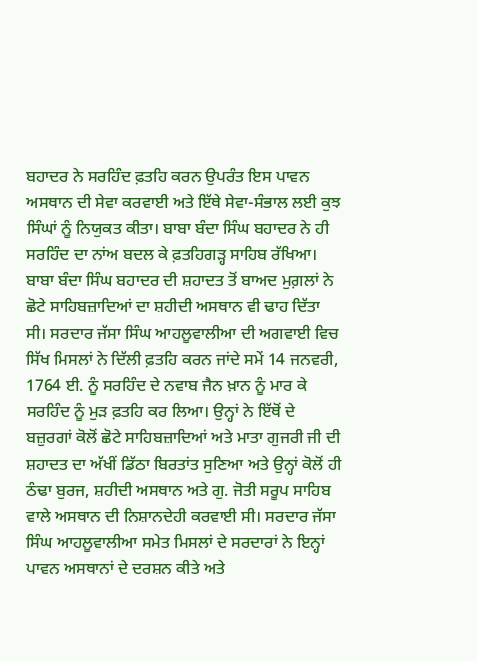ਬਹਾਦਰ ਨੇ ਸਰਹਿੰਦ ਫ਼ਤਹਿ ਕਰਨ ਉਪਰੰਤ ਇਸ ਪਾਵਨ ਅਸਥਾਨ ਦੀ ਸੇਵਾ ਕਰਵਾਈ ਅਤੇ ਇੱਥੇ ਸੇਵਾ-ਸੰਭਾਲ ਲਈ ਕੁਝ ਸਿੰਘਾਂ ਨੂੰ ਨਿਯੁਕਤ ਕੀਤਾ। ਬਾਬਾ ਬੰਦਾ ਸਿੰਘ ਬਹਾਦਰ ਨੇ ਹੀ ਸਰਹਿੰਦ ਦਾ ਨਾਂਅ ਬਦਲ ਕੇ ਫ਼ਤਹਿਗੜ੍ਹ ਸਾਹਿਬ ਰੱਖਿਆ। ਬਾਬਾ ਬੰਦਾ ਸਿੰਘ ਬਹਾਦਰ ਦੀ ਸ਼ਹਾਦਤ ਤੋਂ ਬਾਅਦ ਮੁਗ਼ਲਾਂ ਨੇ ਛੋਟੇ ਸਾਹਿਬਜ਼ਾਦਿਆਂ ਦਾ ਸ਼ਹੀਦੀ ਅਸਥਾਨ ਵੀ ਢਾਹ ਦਿੱਤਾ ਸੀ। ਸਰਦਾਰ ਜੱਸਾ ਸਿੰਘ ਆਹਲੂਵਾਲੀਆ ਦੀ ਅਗਵਾਈ ਵਿਚ ਸਿੱਖ ਮਿਸਲਾਂ ਨੇ ਦਿੱਲੀ ਫ਼ਤਹਿ ਕਰਨ ਜਾਂਦੇ ਸਮੇਂ 14 ਜਨਵਰੀ, 1764 ਈ. ਨੂੰ ਸਰਹਿੰਦ ਦੇ ਨਵਾਬ ਜੈਨ ਖ਼ਾਨ ਨੂੰ ਮਾਰ ਕੇ ਸਰਹਿੰਦ ਨੂੰ ਮੁੜ ਫ਼ਤਹਿ ਕਰ ਲਿਆ। ਉਨ੍ਹਾਂ ਨੇ ਇੱਥੋਂ ਦੇ ਬਜ਼ੁਰਗਾਂ ਕੋਲੋਂ ਛੋਟੇ ਸਾਹਿਬਜ਼ਾਦਿਆਂ ਅਤੇ ਮਾਤਾ ਗੁਜਰੀ ਜੀ ਦੀ ਸ਼ਹਾਦਤ ਦਾ ਅੱਖੀਂ ਡਿੱਠਾ ਬਿਰਤਾਂਤ ਸੁਣਿਆ ਅਤੇ ਉਨ੍ਹਾਂ ਕੋਲੋਂ ਹੀ ਠੰਢਾ ਬੁਰਜ, ਸ਼ਹੀਦੀ ਅਸਥਾਨ ਅਤੇ ਗੁ. ਜੋਤੀ ਸਰੂਪ ਸਾਹਿਬ ਵਾਲੇ ਅਸਥਾਨ ਦੀ ਨਿਸ਼ਾਨਦੇਹੀ ਕਰਵਾਈ ਸੀ। ਸਰਦਾਰ ਜੱਸਾ ਸਿੰਘ ਆਹਲੂਵਾਲੀਆ ਸਮੇਤ ਮਿਸਲਾਂ ਦੇ ਸਰਦਾਰਾਂ ਨੇ ਇਨ੍ਹਾਂ ਪਾਵਨ ਅਸਥਾਨਾਂ ਦੇ ਦਰਸ਼ਨ ਕੀਤੇ ਅਤੇ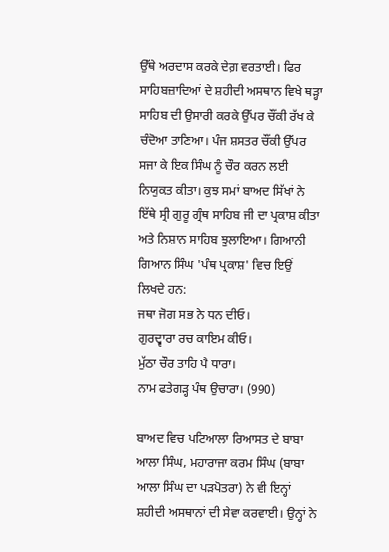ਉੱਥੇ ਅਰਦਾਸ ਕਰਕੇ ਦੇਗ਼ ਵਰਤਾਈ। ਫਿਰ ਸਾਹਿਬਜ਼ਾਦਿਆਂ ਦੇ ਸ਼ਹੀਦੀ ਅਸਥਾਨ ਵਿਖੇ ਥੜ੍ਹਾ ਸਾਹਿਬ ਦੀ ਉਸਾਰੀ ਕਰਕੇ ਉੱਪਰ ਚੌਂਕੀ ਰੱਖ ਕੇ ਚੰਦੋਆ ਤਾਣਿਆ। ਪੰਜ ਸ਼ਸਤਰ ਚੌਂਕੀ ਉੱਪਰ ਸਜਾ ਕੇ ਇਕ ਸਿੰਘ ਨੂੰ ਚੌਰ ਕਰਨ ਲਈ ਨਿਯੁਕਤ ਕੀਤਾ। ਕੁਝ ਸਮਾਂ ਬਾਅਦ ਸਿੱਖਾਂ ਨੇ ਇੱਥੇ ਸ੍ਰੀ ਗੁਰੂ ਗ੍ਰੰਥ ਸਾਹਿਬ ਜੀ ਦਾ ਪ੍ਰਕਾਸ਼ ਕੀਤਾ ਅਤੇ ਨਿਸ਼ਾਨ ਸਾਹਿਬ ਝੁਲਾਇਆ। ਗਿਆਨੀ ਗਿਆਨ ਸਿੰਘ 'ਪੰਥ ਪ੍ਰਕਾਸ਼' ਵਿਚ ਇਉਂ ਲਿਖਦੇ ਹਨ:
ਜਥਾ ਜੋਗ ਸਭ ਨੇ ਧਨ ਦੀਓ।
ਗੁਰਦ੍ਵਾਰਾ ਰਚ ਕਾਇਮ ਕੀਓ।
ਮੁੱਠਾ ਚੌਰ ਤਾਹਿ ਪੈ ਧਾਰਾ।
ਨਾਮ ਫਤੇਗੜ੍ਹ ਪੰਥ ਉਚਾਰਾ। (990)

ਬਾਅਦ ਵਿਚ ਪਟਿਆਲਾ ਰਿਆਸਤ ਦੇ ਬਾਬਾ ਆਲਾ ਸਿੰਘ, ਮਹਾਰਾਜਾ ਕਰਮ ਸਿੰਘ (ਬਾਬਾ ਆਲਾ ਸਿੰਘ ਦਾ ਪੜਪੋਤਰਾ) ਨੇ ਵੀ ਇਨ੍ਹਾਂ ਸ਼ਹੀਦੀ ਅਸਥਾਨਾਂ ਦੀ ਸੇਵਾ ਕਰਵਾਈ। ਉਨ੍ਹਾਂ ਨੇ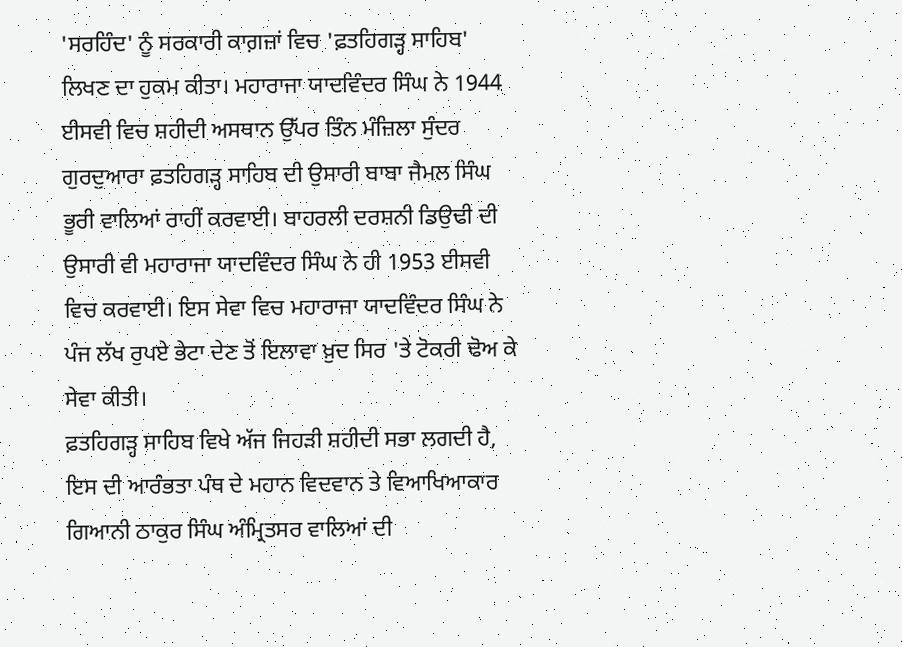'ਸਰਹਿੰਦ' ਨੂੰ ਸਰਕਾਰੀ ਕਾਗ਼ਜ਼ਾਂ ਵਿਚ 'ਫ਼ਤਹਿਗੜ੍ਹ ਸਾਹਿਬ' ਲਿਖਣ ਦਾ ਹੁਕਮ ਕੀਤਾ। ਮਹਾਰਾਜਾ ਯਾਦਵਿੰਦਰ ਸਿੰਘ ਨੇ 1944 ਈਸਵੀ ਵਿਚ ਸ਼ਹੀਦੀ ਅਸਥਾਨ ਉੱਪਰ ਤਿੰਨ ਮੰਜ਼ਿਲਾ ਸੁੰਦਰ ਗੁਰਦੁਆਰਾ ਫ਼ਤਹਿਗੜ੍ਹ ਸਾਹਿਬ ਦੀ ਉਸਾਰੀ ਬਾਬਾ ਜੈਮਲ ਸਿੰਘ ਭੂਰੀ ਵਾਲਿਆਂ ਰਾਹੀਂ ਕਰਵਾਈ। ਬਾਹਰਲੀ ਦਰਸ਼ਨੀ ਡਿਉਢੀ ਦੀ ਉਸਾਰੀ ਵੀ ਮਹਾਰਾਜਾ ਯਾਦਵਿੰਦਰ ਸਿੰਘ ਨੇ ਹੀ 1953 ਈਸਵੀ ਵਿਚ ਕਰਵਾਈ। ਇਸ ਸੇਵਾ ਵਿਚ ਮਹਾਰਾਜਾ ਯਾਦਵਿੰਦਰ ਸਿੰਘ ਨੇ ਪੰਜ ਲੱਖ ਰੁਪਏ ਭੇਟਾ ਦੇਣ ਤੋਂ ਇਲਾਵਾ ਖ਼ੁਦ ਸਿਰ 'ਤੇ ਟੋਕਰੀ ਢੋਅ ਕੇ ਸੇਵਾ ਕੀਤੀ।
ਫ਼ਤਹਿਗੜ੍ਹ ਸਾਹਿਬ ਵਿਖੇ ਅੱਜ ਜਿਹੜੀ ਸ਼ਹੀਦੀ ਸਭਾ ਲਗਦੀ ਹੈ, ਇਸ ਦੀ ਆਰੰਭਤਾ ਪੰਥ ਦੇ ਮਹਾਨ ਵਿਦਵਾਨ ਤੇ ਵਿਆਖਿਆਕਾਰ ਗਿਆਨੀ ਠਾਕੁਰ ਸਿੰਘ ਅੰਮ੍ਰਿਤਸਰ ਵਾਲਿਆਂ ਦੀ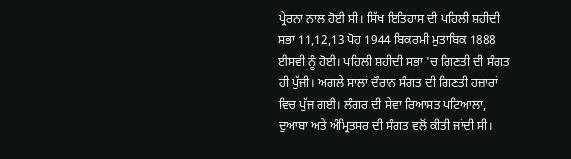ਪ੍ਰੇਰਨਾ ਨਾਲ ਹੋਈ ਸੀ। ਸਿੱਖ ਇਤਿਹਾਸ ਦੀ ਪਹਿਲੀ ਸ਼ਹੀਦੀ ਸਭਾ 11,12,13 ਪੋਹ 1944 ਬਿਕਰਮੀ ਮੁਤਾਬਿਕ 1888 ਈਸਵੀ ਨੂੰ ਹੋਈ। ਪਹਿਲੀ ਸ਼ਹੀਦੀ ਸਭਾ 'ਚ ਗਿਣਤੀ ਦੀ ਸੰਗਤ ਹੀ ਪੁੱਜੀ। ਅਗਲੇ ਸਾਲਾਂ ਦੌਰਾਨ ਸੰਗਤ ਦੀ ਗਿਣਤੀ ਹਜ਼ਾਰਾਂ ਵਿਚ ਪੁੱਜ ਗਈ। ਲੰਗਰ ਦੀ ਸੇਵਾ ਰਿਆਸਤ ਪਟਿਆਲਾ, ਦੁਆਬਾ ਅਤੇ ਅੰਮ੍ਰਿਤਸਰ ਦੀ ਸੰਗਤ ਵਲੋਂ ਕੀਤੀ ਜਾਂਦੀ ਸੀ।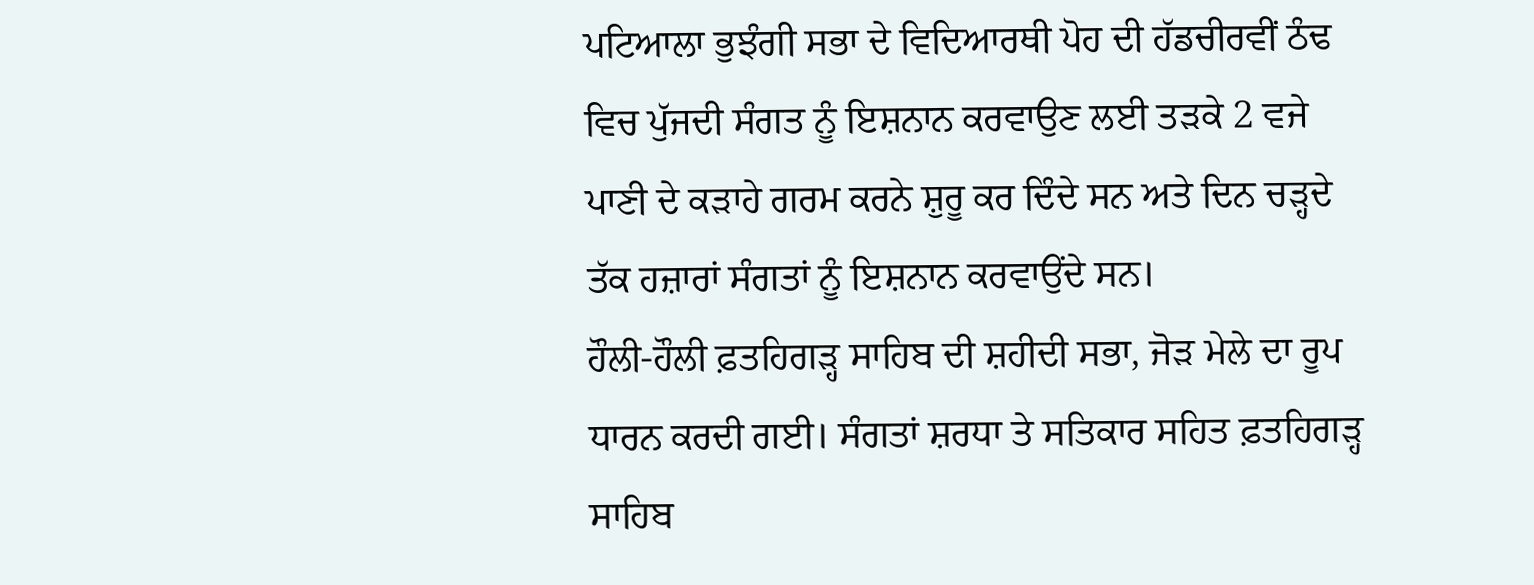ਪਟਿਆਲਾ ਭੁਝੰਗੀ ਸਭਾ ਦੇ ਵਿਦਿਆਰਥੀ ਪੋਹ ਦੀ ਹੱਡਚੀਰਵੀਂ ਠੰਢ ਵਿਚ ਪੁੱਜਦੀ ਸੰਗਤ ਨੂੰ ਇਸ਼ਨਾਨ ਕਰਵਾਉਣ ਲਈ ਤੜਕੇ 2 ਵਜੇ ਪਾਣੀ ਦੇ ਕੜਾਹੇ ਗਰਮ ਕਰਨੇ ਸ਼ੁਰੂ ਕਰ ਦਿੰਦੇ ਸਨ ਅਤੇ ਦਿਨ ਚੜ੍ਹਦੇ ਤੱਕ ਹਜ਼ਾਰਾਂ ਸੰਗਤਾਂ ਨੂੰ ਇਸ਼ਨਾਨ ਕਰਵਾਉਂਦੇ ਸਨ।
ਹੌਲੀ-ਹੌਲੀ ਫ਼ਤਹਿਗੜ੍ਹ ਸਾਹਿਬ ਦੀ ਸ਼ਹੀਦੀ ਸਭਾ, ਜੋੜ ਮੇਲੇ ਦਾ ਰੂਪ ਧਾਰਨ ਕਰਦੀ ਗਈ। ਸੰਗਤਾਂ ਸ਼ਰਧਾ ਤੇ ਸਤਿਕਾਰ ਸਹਿਤ ਫ਼ਤਹਿਗੜ੍ਹ ਸਾਹਿਬ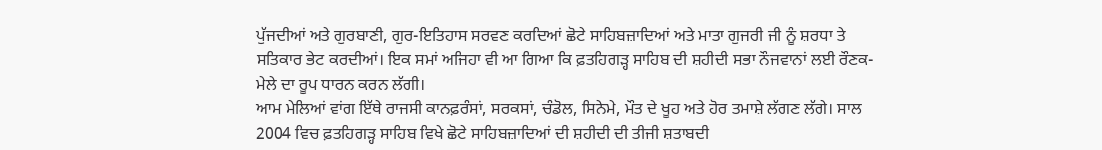ਪੁੱਜਦੀਆਂ ਅਤੇ ਗੁਰਬਾਣੀ, ਗੁਰ-ਇਤਿਹਾਸ ਸਰਵਣ ਕਰਦਿਆਂ ਛੋਟੇ ਸਾਹਿਬਜ਼ਾਦਿਆਂ ਅਤੇ ਮਾਤਾ ਗੁਜਰੀ ਜੀ ਨੂੰ ਸ਼ਰਧਾ ਤੇ ਸਤਿਕਾਰ ਭੇਟ ਕਰਦੀਆਂ। ਇਕ ਸਮਾਂ ਅਜਿਹਾ ਵੀ ਆ ਗਿਆ ਕਿ ਫ਼ਤਹਿਗੜ੍ਹ ਸਾਹਿਬ ਦੀ ਸ਼ਹੀਦੀ ਸਭਾ ਨੌਜਵਾਨਾਂ ਲਈ ਰੌਣਕ-ਮੇਲੇ ਦਾ ਰੂਪ ਧਾਰਨ ਕਰਨ ਲੱਗੀ।
ਆਮ ਮੇਲਿਆਂ ਵਾਂਗ ਇੱਥੇ ਰਾਜਸੀ ਕਾਨਫ਼ਰੰਸਾਂ, ਸਰਕਸਾਂ, ਚੰਡੋਲ, ਸਿਨੇਮੇ, ਮੌਤ ਦੇ ਖੂਹ ਅਤੇ ਹੋਰ ਤਮਾਸ਼ੇ ਲੱਗਣ ਲੱਗੇ। ਸਾਲ 2004 ਵਿਚ ਫ਼ਤਹਿਗੜ੍ਹ ਸਾਹਿਬ ਵਿਖੇ ਛੋਟੇ ਸਾਹਿਬਜ਼ਾਦਿਆਂ ਦੀ ਸ਼ਹੀਦੀ ਦੀ ਤੀਜੀ ਸ਼ਤਾਬਦੀ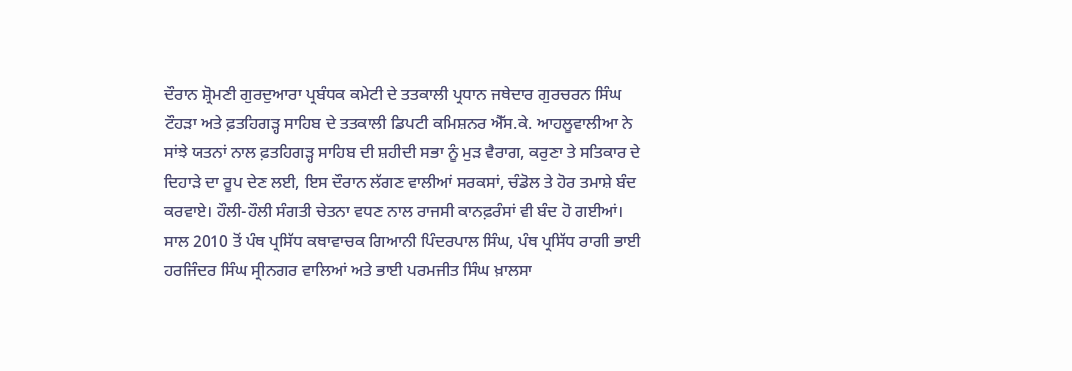ਦੌਰਾਨ ਸ਼੍ਰੋਮਣੀ ਗੁਰਦੁਆਰਾ ਪ੍ਰਬੰਧਕ ਕਮੇਟੀ ਦੇ ਤਤਕਾਲੀ ਪ੍ਰਧਾਨ ਜਥੇਦਾਰ ਗੁਰਚਰਨ ਸਿੰਘ ਟੌਹੜਾ ਅਤੇ ਫ਼ਤਹਿਗੜ੍ਹ ਸਾਹਿਬ ਦੇ ਤਤਕਾਲੀ ਡਿਪਟੀ ਕਮਿਸ਼ਨਰ ਐੱਸ.ਕੇ. ਆਹਲੂਵਾਲੀਆ ਨੇ ਸਾਂਝੇ ਯਤਨਾਂ ਨਾਲ ਫ਼ਤਹਿਗੜ੍ਹ ਸਾਹਿਬ ਦੀ ਸ਼ਹੀਦੀ ਸਭਾ ਨੂੰ ਮੁੜ ਵੈਰਾਗ, ਕਰੁਣਾ ਤੇ ਸਤਿਕਾਰ ਦੇ ਦਿਹਾੜੇ ਦਾ ਰੂਪ ਦੇਣ ਲਈ, ਇਸ ਦੌਰਾਨ ਲੱਗਣ ਵਾਲੀਆਂ ਸਰਕਸਾਂ, ਚੰਡੋਲ ਤੇ ਹੋਰ ਤਮਾਸ਼ੇ ਬੰਦ ਕਰਵਾਏ। ਹੌਲੀ-ਹੌਲੀ ਸੰਗਤੀ ਚੇਤਨਾ ਵਧਣ ਨਾਲ ਰਾਜਸੀ ਕਾਨਫ਼ਰੰਸਾਂ ਵੀ ਬੰਦ ਹੋ ਗਈਆਂ।
ਸਾਲ 2010 ਤੋਂ ਪੰਥ ਪ੍ਰਸਿੱਧ ਕਥਾਵਾਚਕ ਗਿਆਨੀ ਪਿੰਦਰਪਾਲ ਸਿੰਘ, ਪੰਥ ਪ੍ਰਸਿੱਧ ਰਾਗੀ ਭਾਈ ਹਰਜਿੰਦਰ ਸਿੰਘ ਸ੍ਰੀਨਗਰ ਵਾਲਿਆਂ ਅਤੇ ਭਾਈ ਪਰਮਜੀਤ ਸਿੰਘ ਖ਼ਾਲਸਾ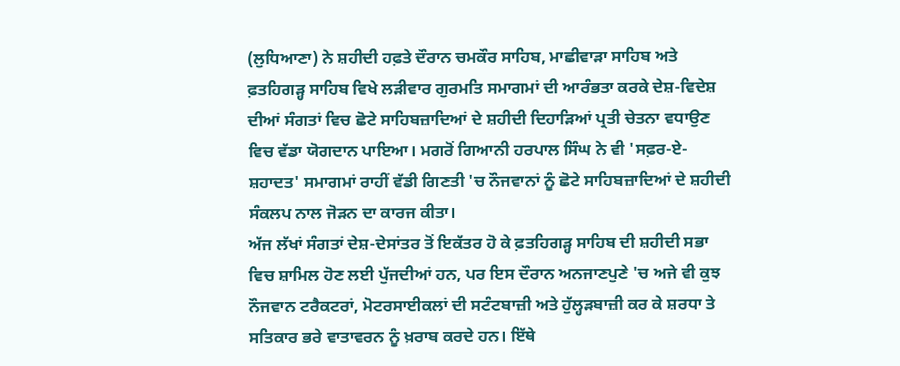(ਲੁਧਿਆਣਾ) ਨੇ ਸ਼ਹੀਦੀ ਹਫ਼ਤੇ ਦੌਰਾਨ ਚਮਕੌਰ ਸਾਹਿਬ, ਮਾਛੀਵਾੜਾ ਸਾਹਿਬ ਅਤੇ ਫ਼ਤਹਿਗੜ੍ਹ ਸਾਹਿਬ ਵਿਖੇ ਲੜੀਵਾਰ ਗੁਰਮਤਿ ਸਮਾਗਮਾਂ ਦੀ ਆਰੰਭਤਾ ਕਰਕੇ ਦੇਸ਼-ਵਿਦੇਸ਼ ਦੀਆਂ ਸੰਗਤਾਂ ਵਿਚ ਛੋਟੇ ਸਾਹਿਬਜ਼ਾਦਿਆਂ ਦੇ ਸ਼ਹੀਦੀ ਦਿਹਾੜਿਆਂ ਪ੍ਰਤੀ ਚੇਤਨਾ ਵਧਾਉਣ ਵਿਚ ਵੱਡਾ ਯੋਗਦਾਨ ਪਾਇਆ। ਮਗਰੋਂ ਗਿਆਨੀ ਹਰਪਾਲ ਸਿੰਘ ਨੇ ਵੀ 'ਸਫ਼ਰ-ਏ-ਸ਼ਹਾਦਤ' ਸਮਾਗਮਾਂ ਰਾਹੀਂ ਵੱਡੀ ਗਿਣਤੀ 'ਚ ਨੌਜਵਾਨਾਂ ਨੂੰ ਛੋਟੇ ਸਾਹਿਬਜ਼ਾਦਿਆਂ ਦੇ ਸ਼ਹੀਦੀ ਸੰਕਲਪ ਨਾਲ ਜੋੜਨ ਦਾ ਕਾਰਜ ਕੀਤਾ।
ਅੱਜ ਲੱਖਾਂ ਸੰਗਤਾਂ ਦੇਸ਼-ਦੇਸਾਂਤਰ ਤੋਂ ਇਕੱਤਰ ਹੋ ਕੇ ਫ਼ਤਹਿਗੜ੍ਹ ਸਾਹਿਬ ਦੀ ਸ਼ਹੀਦੀ ਸਭਾ ਵਿਚ ਸ਼ਾਮਿਲ ਹੋਣ ਲਈ ਪੁੱਜਦੀਆਂ ਹਨ, ਪਰ ਇਸ ਦੌਰਾਨ ਅਨਜਾਣਪੁਣੇ 'ਚ ਅਜੇ ਵੀ ਕੁਝ ਨੌਜਵਾਨ ਟਰੈਕਟਰਾਂ, ਮੋਟਰਸਾਈਕਲਾਂ ਦੀ ਸਟੰਟਬਾਜ਼ੀ ਅਤੇ ਹੁੱਲ੍ਹੜਬਾਜ਼ੀ ਕਰ ਕੇ ਸ਼ਰਧਾ ਤੇ ਸਤਿਕਾਰ ਭਰੇ ਵਾਤਾਵਰਨ ਨੂੰ ਖ਼ਰਾਬ ਕਰਦੇ ਹਨ। ਇੱਥੇ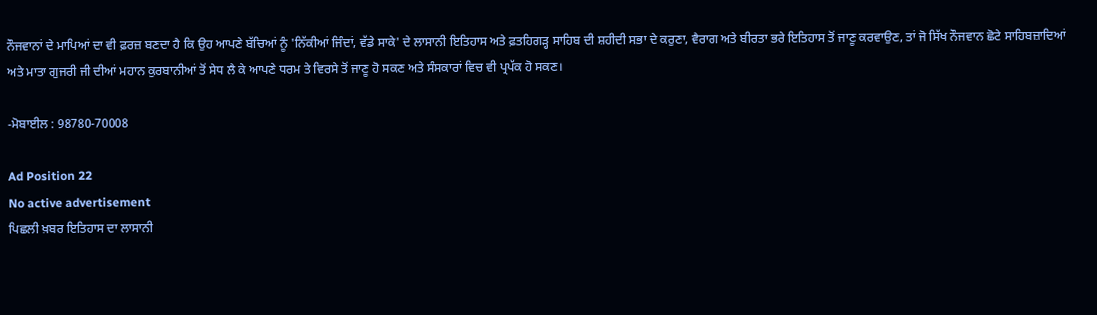ਨੌਜਵਾਨਾਂ ਦੇ ਮਾਪਿਆਂ ਦਾ ਵੀ ਫ਼ਰਜ਼ ਬਣਦਾ ਹੈ ਕਿ ਉਹ ਆਪਣੇ ਬੱਚਿਆਂ ਨੂੰ 'ਨਿੱਕੀਆਂ ਜਿੰਦਾਂ, ਵੱਡੇ ਸਾਕੇ' ਦੇ ਲਾਸਾਨੀ ਇਤਿਹਾਸ ਅਤੇ ਫ਼ਤਹਿਗੜ੍ਹ ਸਾਹਿਬ ਦੀ ਸ਼ਹੀਦੀ ਸਭਾ ਦੇ ਕਰੁਣਾ, ਵੈਰਾਗ ਅਤੇ ਬੀਰਤਾ ਭਰੇ ਇਤਿਹਾਸ ਤੋਂ ਜਾਣੂ ਕਰਵਾਉਣ, ਤਾਂ ਜੋ ਸਿੱਖ ਨੌਜਵਾਨ ਛੋਟੇ ਸਾਹਿਬਜ਼ਾਦਿਆਂ ਅਤੇ ਮਾਤਾ ਗੁਜਰੀ ਜੀ ਦੀਆਂ ਮਹਾਨ ਕੁਰਬਾਨੀਆਂ ਤੋਂ ਸੇਧ ਲੈ ਕੇ ਆਪਣੇ ਧਰਮ ਤੇ ਵਿਰਸੇ ਤੋਂ ਜਾਣੂ ਹੋ ਸਕਣ ਅਤੇ ਸੰਸਕਾਰਾਂ ਵਿਚ ਵੀ ਪ੍ਰਪੱਕ ਹੋ ਸਕਣ।

-ਮੋਬਾਈਲ : 98780-70008

Ad Position 22
No active advertisement
ਪਿਛਲੀ ਖ਼ਬਰ ਇਤਿਹਾਸ ਦਾ ਲਾਸਾਨੀ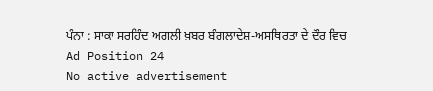ਪੰਨਾ : ਸਾਕਾ ਸਰਹਿੰਦ ਅਗਲੀ ਖ਼ਬਰ ਬੰਗਲਾਦੇਸ਼-ਅਸਥਿਰਤਾ ਦੇ ਦੌਰ ਵਿਚ
Ad Position 24
No active advertisement